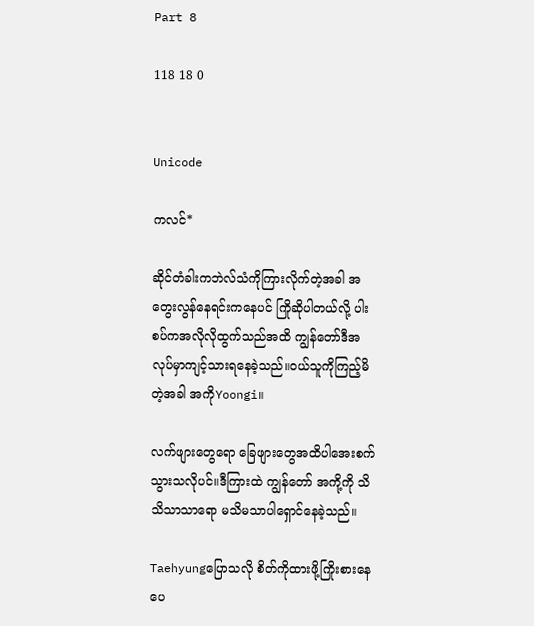Part 8

118 18 0


Unicode

ကလင်*

ဆိုင်တံခါးကဘဲလ်သံကိုကြားလိုက်တဲ့အခါ အတွေးလွန်နေရင်းကနေပင် ကြိုဆိုပါတယ်လို့ ပါးစပ်ကအလိုလိုထွက်သည်အထိ ကျွန်တော်ဒီအလုပ်မှာကျင့်သားရနေခဲ့သည်။ဝယ်သူကိုကြည့်မိတဲ့အခါ အကိုYoongi။

လက်ဖျားတွေရော ခြေဖျားတွေအထိပါအေးစက်သွားသလိုပင်။ဒီကြားထဲ ကျွန်တော် အကို့ကို သိသိသာသာရော မသိမသာပါရှောင်နေခဲ့သည်။

Taehyungပြောသလို စိတ်ကိုထားဖို့ကြိုးစားနေပေ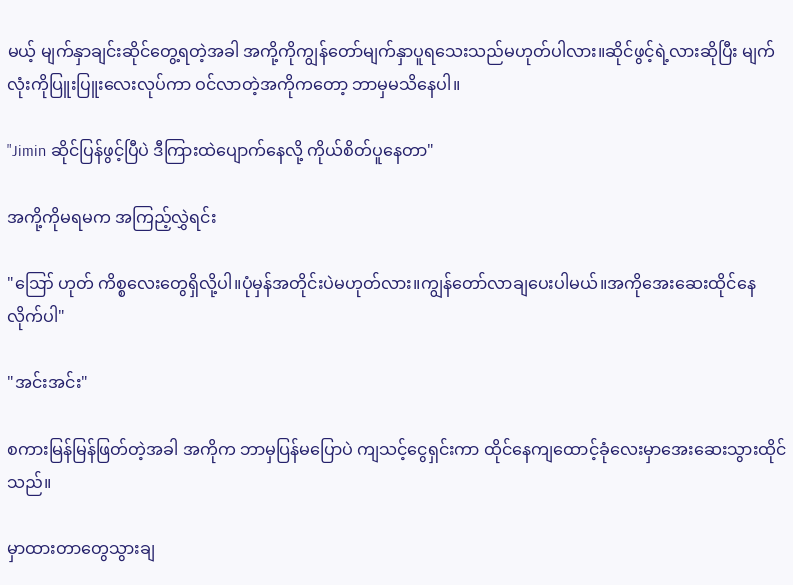မယ့် မျက်နှာချင်းဆိုင်တွေ့ရတဲ့အခါ အကို့ကိုကျွန်တော်မျက်နှာပူရသေးသည်မဟုတ်ပါလား။ဆိုင်ဖွင့်ရဲ့လားဆိုပြီး မျက်လုံးကိုပြူးပြူးလေးလုပ်ကာ ဝင်လာတဲ့အကိုကတော့ ဘာမှမသိနေပါ။

"Jimin ဆိုင်ပြန်ဖွင့်ပြီပဲ ဒီကြားထဲပျောက်နေလို့ ကိုယ်စိတ်ပူနေတာ"

အကို့ကိုမရမက အကြည့်လွှဲရင်း

"ဪ ဟုတ် ကိစ္စလေးတွေရှိလို့ပါ။ပုံမှန်အတိုင်းပဲမဟုတ်လား။ကျွန်တော်လာချပေးပါမယ်။အကိုအေးဆေးထိုင်နေလိုက်ပါ"

"အင်းအင်း"

စကားမြန်မြန်ဖြတ်တဲ့အခါ အကိုက ဘာမှပြန်မပြောပဲ ကျသင့်ငွေရှင်းကာ ထိုင်နေကျထောင့်ခုံလေးမှာအေးဆေးသွားထိုင်သည်။

မှာထားတာတွေသွားချ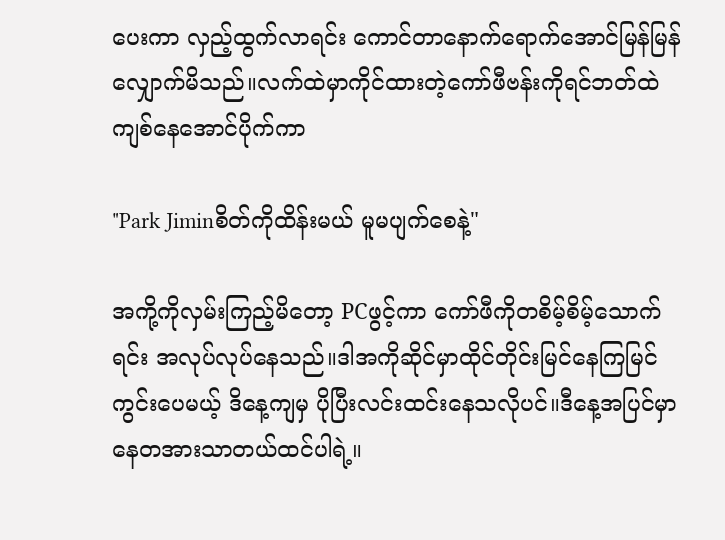ပေးကာ လှည့်ထွက်လာရင်း ကောင်တာနောက်ရောက်အောင်မြန်မြန်လျှောက်မိသည်။လက်ထဲမှာကိုင်ထားတဲ့ကော်ဖီဗန်းကိုရင်ဘတ်ထဲကျစ်နေအောင်ပိုက်ကာ

"Park Jiminစိတ်ကိုထိန်းမယ် မူမပျက်စေနဲ့"

အကို့ကိုလှမ်းကြည့်မိတော့ PCဖွင့်ကာ ကော်ဖီကိုတစိမ့်စိမ့်သောက်ရင်း အလုပ်လုပ်နေသည်။ဒါအကိုဆိုင်မှာထိုင်တိုင်းမြင်နေကြမြင်ကွင်းပေမယ့် ဒိနေ့ကျမှ ပိုပြီးလင်းထင်းနေသလိုပင်။ဒီနေ့အပြင်မှာ နေတအားသာတယ်ထင်ပါရဲ့။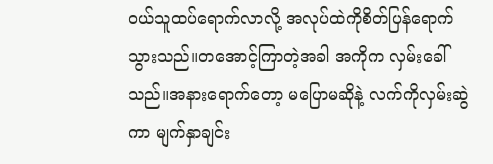ဝယ်သူထပ်ရောက်လာလို့ အလုပ်ထဲကိုစိတ်ပြန်ရောက်သွားသည်။တအောင့်ကြာတဲ့အခါ အကိုက လှမ်းခေါ်သည်။အနားရောက်တော့ မပြောမဆိုနဲ့ လက်ကိုလှမ်းဆွဲကာ မျက်နှာချင်း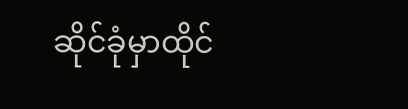ဆိုင်ခုံမှာထိုင်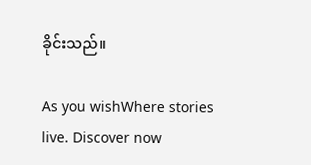ခိုင်းသည်။

As you wishWhere stories live. Discover now